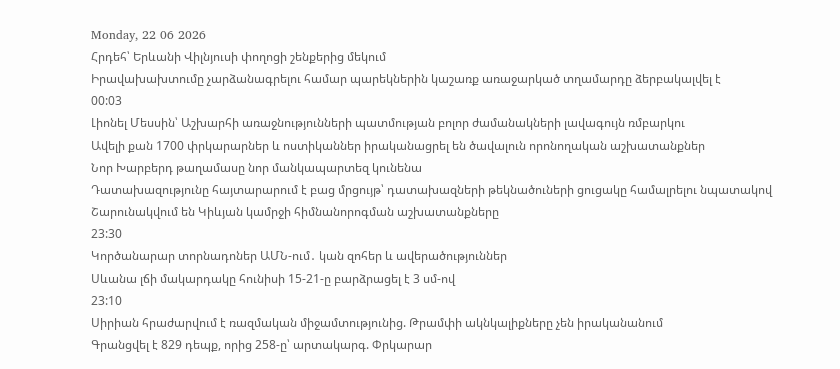Monday, 22 06 2026
Հրդեհ՝ Երևանի Վիլնյուսի փողոցի շենքերից մեկում
Իրավախախտումը չարձանագրելու համար պարեկներին կաշառք առաջարկած տղամարդը ձերբակալվել է
00:03
Լիոնել Մեսսին՝ Աշխարհի առաջնությունների պատմության բոլոր ժամանակների լավագույն ռմբարկու
Ավելի քան 1700 փրկարարներ և ոստիկաններ իրականացրել են ծավալուն որոնողական աշխատանքներ
Նոր Խարբերդ թաղամասը նոր մանկապարտեզ կունենա
Դատախազությունը հայտարարում է բաց մրցույթ՝ դատախազների թեկնածուների ցուցակը համալրելու նպատակով
Շարունակվում են Կիևյան կամրջի հիմնանորոգման աշխատանքները
23:30
Կործանարար տորնադոներ ԱՄՆ-ում․ կան զոհեր և ավերածություններ
Սևանա լճի մակարդակը հունիսի 15-21-ը բարձրացել է 3 սմ-ով
23:10
Սիրիան հրաժարվում է ռազմական միջամտությունից. Թրամփի ակնկալիքները չեն իրականանում
Գրանցվել է 829 դեպք, որից 258-ը՝ արտակարգ. Փրկարար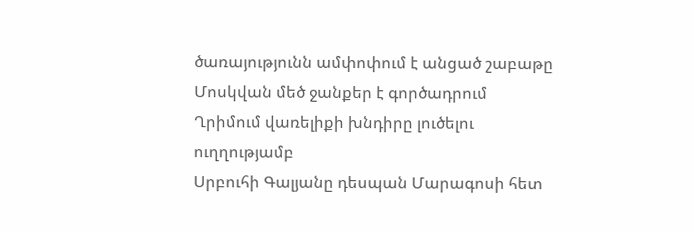ծառայությունն ամփոփում է անցած շաբաթը
Մոսկվան մեծ ջանքեր է գործադրում Ղրիմում վառելիքի խնդիրը լուծելու ուղղությամբ
Սրբուհի Գալյանը դեսպան Մարագոսի հետ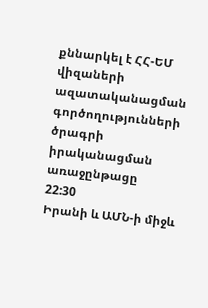քննարկել է ՀՀ-ԵՄ վիզաների ազատականացման գործողությունների ծրագրի իրականացման առաջընթացը
22:30
Իրանի և ԱՄՆ-ի միջև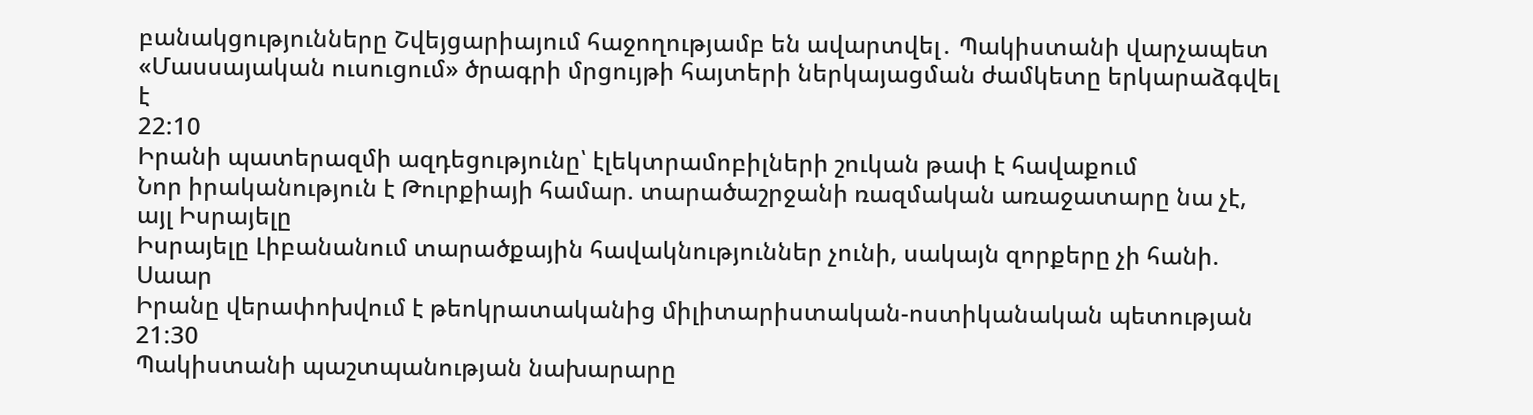բանակցությունները Շվեյցարիայում հաջողությամբ են ավարտվել․ Պակիստանի վարչապետ
«Մասսայական ուսուցում» ծրագրի մրցույթի հայտերի ներկայացման ժամկետը երկարաձգվել է
22:10
Իրանի պատերազմի ազդեցությունը՝ էլեկտրամոբիլների շուկան թափ է հավաքում
Նոր իրականություն է Թուրքիայի համար. տարածաշրջանի ռազմական առաջատարը նա չէ, այլ Իսրայելը
Իսրայելը Լիբանանում տարածքային հավակնություններ չունի, սակայն զորքերը չի հանի. Սաար
Իրանը վերափոխվում է թեոկրատականից միլիտարիստական-ոստիկանական պետության
21:30
Պակիստանի պաշտպանության նախարարը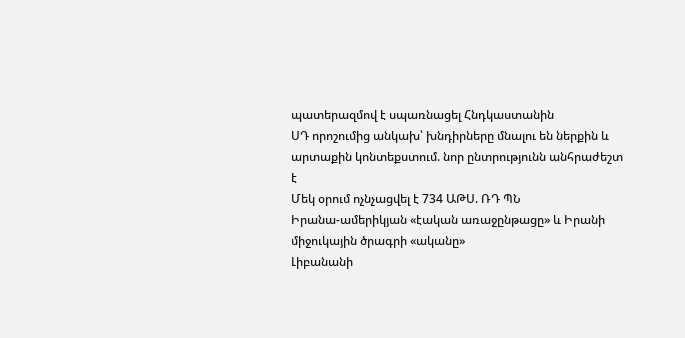պատերազմով է սպառնացել Հնդկաստանին
ՍԴ որոշումից անկախ՝ խնդիրները մնալու են ներքին և արտաքին կոնտեքստում. նոր ընտրությունն անհրաժեշտ է
Մեկ օրում ոչնչացվել է 734 ԱԹՍ. ՌԴ ՊՆ
Իրանա-ամերիկյան «էական առաջընթացը» և Իրանի միջուկային ծրագրի «ականը»
Լիբանանի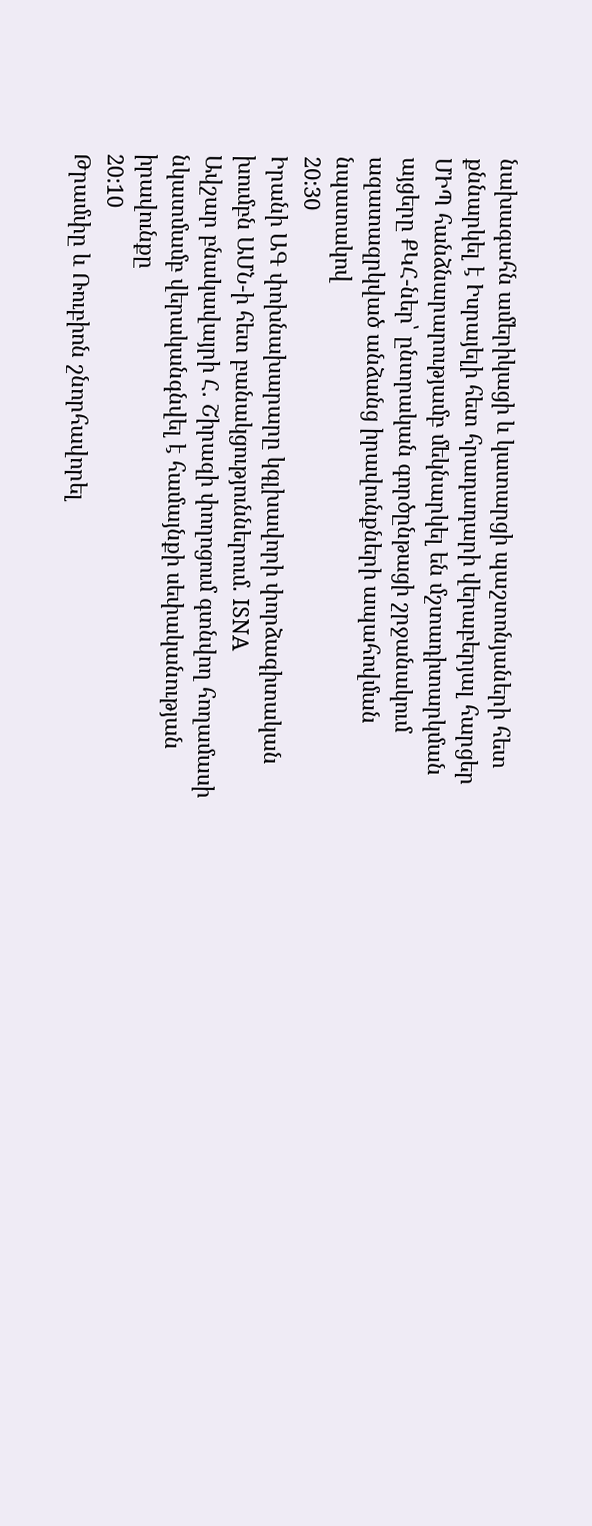նախագահն ամերիկացի և կատարցի պաշտոնյաների հետ քննարկել է Իսրայելի հետ հրադադարի վերաբերյալ հարցեր
ՄԻՊ հանձնարարությամբ մեկնարկել են մշտադիտարկման այցերը ՔԿՀ-ներ՝ ընտրական գործընթացի շրջանակում ազատազրկված անձանց իրավունքների ապահովման նպատակով
20:30
Իրանի ԱԳ փոխնախարարը կգլխավորի փորձագիտական խումբն ԱՄՆ-ի հետ բանակցություններում. ISNA
Ավշար բնակավայրի Հ. Շիրազի փողոցում գտնվող հողամասի նկատմամբ վերականգնվել է համայնքի սեփականության իրավունքը
20:10
Թրամփը և Ռուբիոն շնորհավորել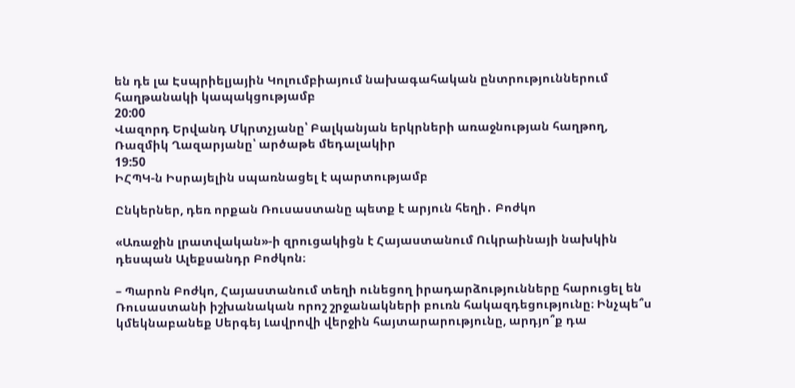են դե լա Էսպրիելյային Կոլումբիայում նախագահական ընտրություններում հաղթանակի կապակցությամբ
20:00
Վազորդ Երվանդ Մկրտչյանը՝ Բալկանյան երկրների առաջնության հաղթող, Ռազմիկ Ղազարյանը՝ արծաթե մեդալակիր
19:50
ԻՀՊԿ-ն Իսրայելին սպառնացել է պարտությամբ

Ընկերներ, դեռ որքան Ռուսաստանը պետք է արյուն հեղի․ Բոժկո

«Առաջին լրատվական»-ի զրուցակիցն է Հայաստանում Ուկրաինայի նախկին դեսպան Ալեքսանդր Բոժկոն։

– Պարոն Բոժկո, Հայաստանում տեղի ունեցող իրադարձությունները հարուցել են Ռուսաստանի իշխանական որոշ շրջանակների բուռն հակազդեցությունը։ Ինչպե՞ս կմեկնաբանեք Սերգեյ Լավրովի վերջին հայտարարությունը, արդյո՞ք դա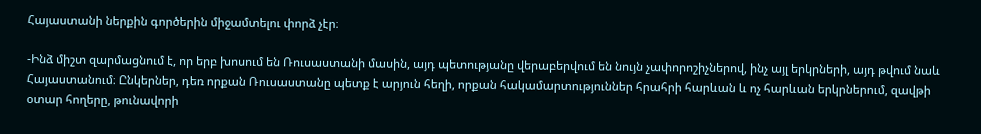Հայաստանի ներքին գործերին միջամտելու փորձ չէր։

-Ինձ միշտ զարմացնում է, որ երբ խոսում են Ռուսաստանի մասին, այդ պետությանը վերաբերվում են նույն չափորոշիչներով, ինչ այլ երկրների, այդ թվում նաև Հայաստանում։ Ընկերներ, դեռ որքան Ռուսաստանը պետք է արյուն հեղի, որքան հակամարտություններ հրահրի հարևան և ոչ հարևան երկրներում, զավթի օտար հողերը, թունավորի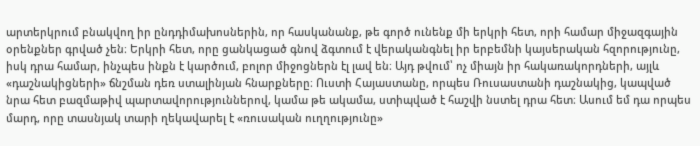արտերկրում բնակվող իր ընդդիմախոսներին, որ հասկանանք, թե գործ ունենք մի երկրի հետ, որի համար միջազգային օրենքներ գրված չեն։ Երկրի հետ, որը ցանկացած գնով ձգտում է վերականգնել իր երբեմնի կայսերական հզորությունը, իսկ դրա համար, ինչպես ինքն է կարծում, բոլոր միջոցներն էլ լավ են։ Այդ թվում՝ ոչ միայն իր հակառակորդների, այլև «դաշնակիցների» ճնշման դեռ ստալինյան հնարքները։ Ուստի Հայաստանը, որպես Ռուսաստանի դաշնակից, կապված նրա հետ բազմաթիվ պարտավորություններով, կամա թե ակամա, ստիպված է հաշվի նստել դրա հետ։ Ասում եմ դա որպես մարդ, որը տասնյակ տարի ղեկավարել է «ռուսական ուղղությունը»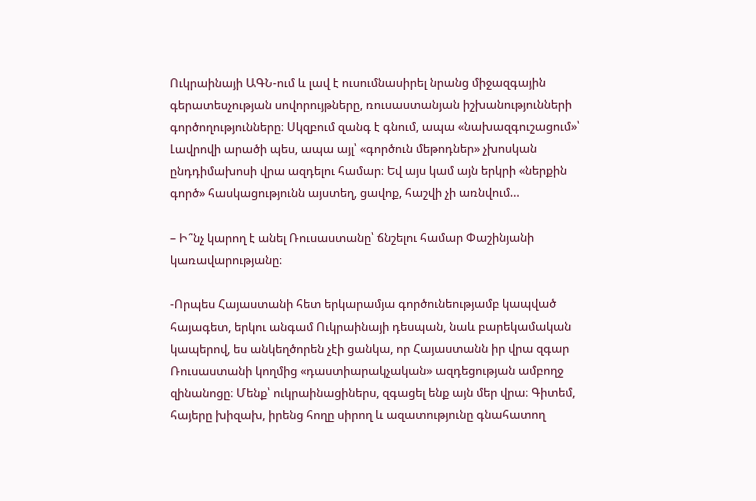Ուկրաինայի ԱԳՆ-ում և լավ է ուսումնասիրել նրանց միջազգային գերատեսչության սովորույթները, ռուսաստանյան իշխանությունների գործողությունները։ Սկզբում զանգ է գնում, ապա «նախազգուշացում»՝ Լավրովի արածի պես, ապա այլ՝ «գործուն մեթոդներ» չխոսկան ընդդիմախոսի վրա ազդելու համար։ Եվ այս կամ այն երկրի «ներքին գործ» հասկացությունն այստեղ, ցավոք, հաշվի չի առնվում…

– Ի՞նչ կարող է անել Ռուսաստանը՝ ճնշելու համար Փաշինյանի կառավարությանը։

-Որպես Հայաստանի հետ երկարամյա գործունեությամբ կապված հայագետ, երկու անգամ Ուկրաինայի դեսպան, նաև բարեկամական կապերով, ես անկեղծորեն չէի ցանկա, որ Հայաստանն իր վրա զգար Ռուսաստանի կողմից «դաստիարակչական» ազդեցության ամբողջ զինանոցը։ Մենք՝ ուկրաինացիներս, զգացել ենք այն մեր վրա։ Գիտեմ, հայերը խիզախ, իրենց հողը սիրող և ազատությունը գնահատող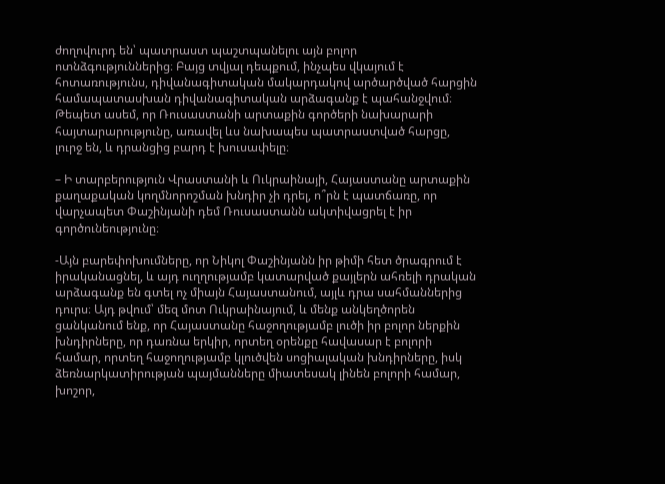ժողովուրդ են՝ պատրաստ պաշտպանելու այն բոլոր ոտնձգություններից։ Բայց տվյալ դեպքում, ինչպես վկայում է հոտառությունս, դիվանագիտական մակարդակով արծարծված հարցին համապատասխան դիվանագիտական արձագանք է պահանջվում։ Թեպետ ասեմ, որ Ռուսաստանի արտաքին գործերի նախարարի հայտարարությունը, առավել ևս նախապես պատրաստված հարցը, լուրջ են, և դրանցից բարդ է խուսափելը։

– Ի տարբերություն Վրաստանի և Ուկրաինայի, Հայաստանը արտաքին քաղաքական կողմնորոշման խնդիր չի դրել, ո՞րն է պատճառը, որ վարչապետ Փաշինյանի դեմ Ռուսաստանն ակտիվացրել է իր գործունեությունը։

-Այն բարեփոխումները, որ Նիկոլ Փաշինյանն իր թիմի հետ ծրագրում է իրականացնել, և այդ ուղղությամբ կատարված քայլերն ահռելի դրական արձագանք են գտել ոչ միայն Հայաստանում, այլև դրա սահմաններից դուրս։ Այդ թվում՝ մեզ մոտ Ուկրաինայում, և մենք անկեղծորեն ցանկանում ենք, որ Հայաստանը հաջողությամբ լուծի իր բոլոր ներքին խնդիրները, որ դառնա երկիր, որտեղ օրենքը հավասար է բոլորի համար, որտեղ հաջողությամբ կլուծվեն սոցիալական խնդիրները, իսկ ձեռնարկատիրության պայմանները միատեսակ լինեն բոլորի համար, խոշոր,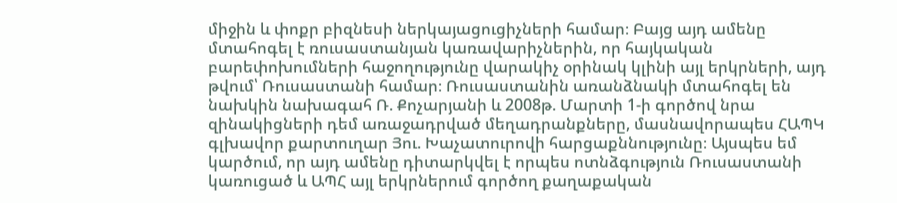միջին և փոքր բիզնեսի ներկայացուցիչների համար։ Բայց այդ ամենը մտահոգել է ռուսաստանյան կառավարիչներին, որ հայկական բարեփոխումների հաջողությունը վարակիչ օրինակ կլինի այլ երկրների, այդ թվում՝ Ռուսաստանի համար։ Ռուսաստանին առանձնակի մտահոգել են նախկին նախագահ Ռ. Քոչարյանի և 2008թ. Մարտի 1-ի գործով նրա զինակիցների դեմ առաջադրված մեղադրանքները, մասնավորապես ՀԱՊԿ գլխավոր քարտուղար Յու. Խաչատուրովի հարցաքննությունը։ Այսպես եմ կարծում, որ այդ ամենը դիտարկվել է որպես ոտնձգություն Ռուսաստանի կառուցած և ԱՊՀ այլ երկրներում գործող քաղաքական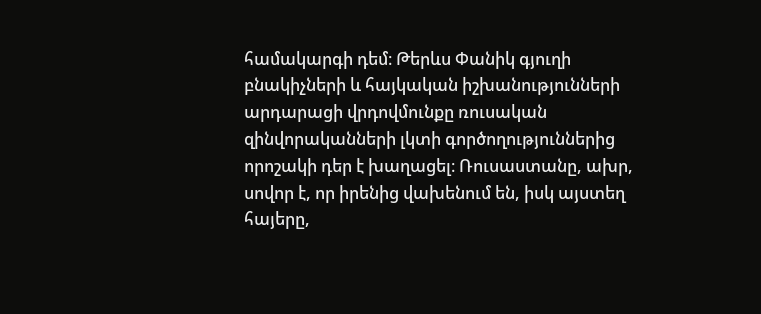համակարգի դեմ։ Թերևս Փանիկ գյուղի բնակիչների և հայկական իշխանությունների արդարացի վրդովմունքը ռուսական զինվորականների լկտի գործողություններից որոշակի դեր է խաղացել։ Ռուսաստանը, ախր, սովոր է, որ իրենից վախենում են, իսկ այստեղ հայերը,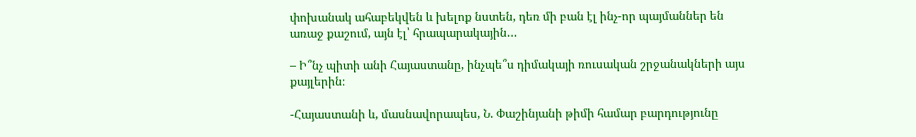փոխանակ ահաբեկվեն և խելոք նստեն, դեռ մի բան էլ ինչ-որ պայմաններ են առաջ քաշում, այն էլ՝ հրապարակային…

– Ի՞նչ պիտի անի Հայաստանը, ինչպե՞ս դիմակայի ռուսական շրջանակների այս քայլերին։

-Հայաստանի և, մասնավորապես, Ն. Փաշինյանի թիմի համար բարդությունը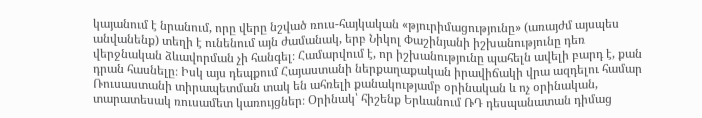կայանում է նրանում, որը վերը նշված ռուս-հայկական «թյուրիմացությունը» (առայժմ այսպես անվանենք) տեղի է ունենում այն ժամանակ, երբ Նիկոլ Փաշինյանի իշխանությունը դեռ վերջնական ձևավորման չի հանգել։ Համարվում է, որ իշխանությունը պահելն ավելի բարդ է, քան դրան հասնելը։ Իսկ այս դեպքում Հայաստանի ներքաղաքական իրավիճակի վրա ազդելու համար Ռուսաստանի տիրապետման տակ են ահռելի քանակությամբ օրինական և ոչ օրինական, տարատեսակ ռուսամետ կառույցներ։ Օրինակ՝ հիշենք Երևանում ՌԴ դեսպանատան դիմաց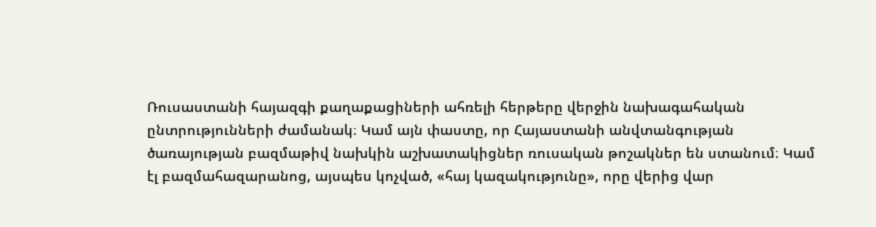Ռուսաստանի հայազգի քաղաքացիների ահռելի հերթերը վերջին նախագահական ընտրությունների ժամանակ։ Կամ այն փաստը, որ Հայաստանի անվտանգության ծառայության բազմաթիվ նախկին աշխատակիցներ ռուսական թոշակներ են ստանում։ Կամ էլ բազմահազարանոց, այսպես կոչված, «հայ կազակությունը», որը վերից վար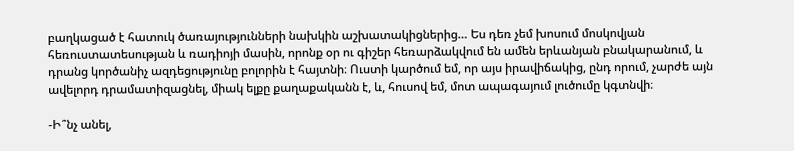բաղկացած է հատուկ ծառայությունների նախկին աշխատակիցներից… Ես դեռ չեմ խոսում մոսկովյան հեռուստատեսության և ռադիոյի մասին, որոնք օր ու գիշեր հեռարձակվում են ամեն երևանյան բնակարանում, և դրանց կործանիչ ազդեցությունը բոլորին է հայտնի։ Ուստի կարծում եմ, որ այս իրավիճակից, ընդ որում, չարժե այն ավելորդ դրամատիզացնել, միակ ելքը քաղաքականն է, և, հուսով եմ, մոտ ապագայում լուծումը կգտնվի։

-Ի՞նչ անել,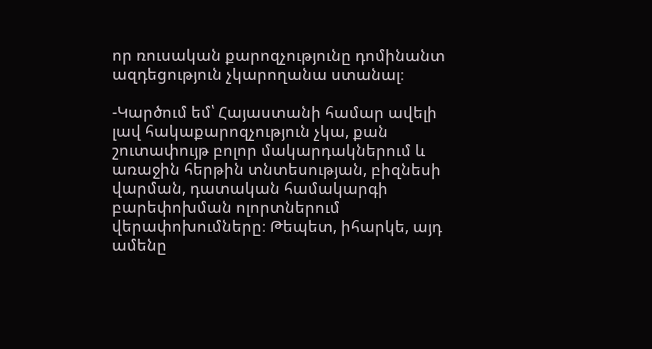որ ռուսական քարոզչությունը դոմինանտ ազդեցություն չկարողանա ստանալ։

-Կարծում եմ՝ Հայաստանի համար ավելի լավ հակաքարոզչություն չկա, քան շուտափույթ բոլոր մակարդակներում և առաջին հերթին տնտեսության, բիզնեսի վարման, դատական համակարգի բարեփոխման ոլորտներում վերափոխումները։ Թեպետ, իհարկե, այդ ամենը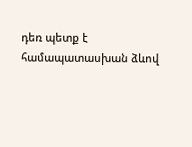դեռ պետք է համապատասխան ձևով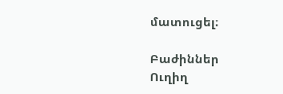մատուցել։

Բաժիններ
Ուղիղ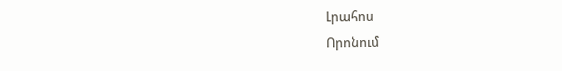Լրահոս
Որոնում